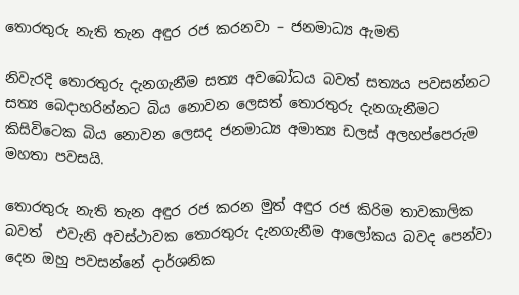තොරතුරු නැති තැන අඳුර රජ කරනවා – ජනමාධ්‍ය ඇමති

නිවැරදි තොරතුරු දැනගැනීම සත්‍ය අවබෝධය බවත් සත්‍යය පවසන්නට සත්‍ය බෙදාහරින්නට බිය නොවන ලෙසත් තොරතුරු දැනගැනීමට කිසිවිටෙක බිය නොවන ලෙසද ජනමාධ්‍ය අමාත්‍ය ඩලස් අලහප්පෙරුම මහතා පවසයි.

තොරතුරු නැති තැන අඳුර රජ කරන මුත් අඳුර රජ කිරිම තාවකාලික බවත්  එවැනි අවස්ථාවක තොරතුරු දැනගැනීම ආලෝකය බවද පෙන්වා දෙන ඔහු පවසන්නේ දාර්ශනික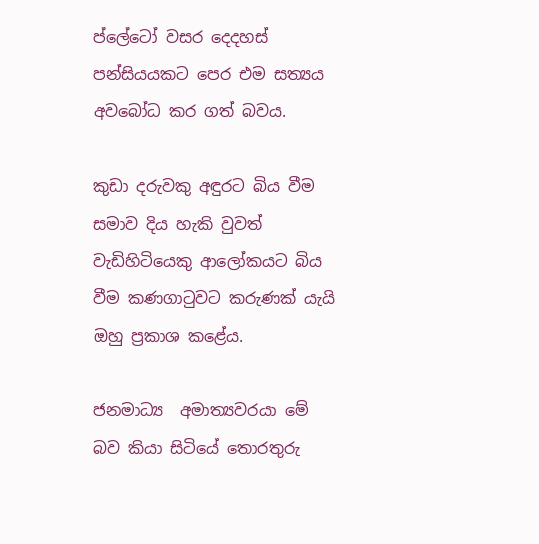ප්ලේටෝ වසර දෙදහස් පන්සියයකට පෙර එම සත්‍යය අවබෝධ කර ගත් බවය.

කුඩා දරුවකු අඳුරට බිය වීම සමාව දිය හැකි වුවත් වැඩිහිටියෙකු ආලෝකයට බිය වීම කණගාටුවට කරුණක් යැයි ඔහු ප්‍රකාශ කළේය.

ජනමාධ්‍ය  අමාත්‍යවරයා මේ බව කියා සිටියේ තොරතුරු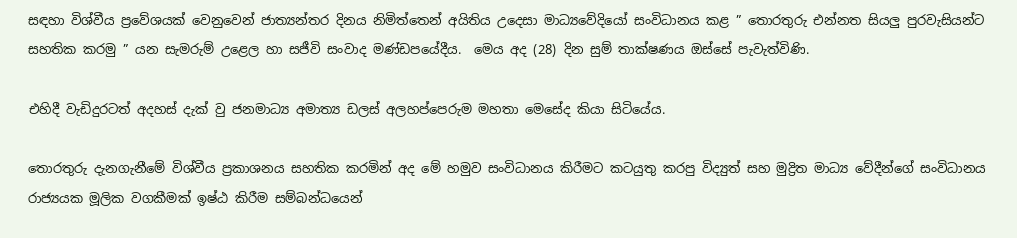සඳහා විශ්වීය ප්‍රවේශයක් වෙනුවෙන් ජාත්‍යන්තර දිනය නිමිත්තෙන් අයිතිය උදෙසා මාධ්‍යවේදියෝ සංවිධානය කළ ” තොරතුරු එන්නත සියලු පුරවැසියන්ට සහතික කරමු ” යන සැමරුම් උළෙල හා සජීවි සංවාද මණ්ඩපයේදීය.  මෙය අද (28) දින සුම් තාක්ෂණය ඔස්සේ පැවැත්විණි.

එහිදී වැඩිදුරටත් අදහස් දැක් වු ජනමාධ්‍ය අමාත්‍ය ඩලස් අලහප්පෙරුම මහතා මෙසේද කියා සිටියේය.

තොරතුරු දැනගැනීමේ විශ්වීය ප්‍රකාශනය සහතික කරමින් අද මේ හමුව සංවිධානය කිරීමට කටයුතු කරපු විද්‍යුත් සහ මුද්‍රිත මාධ්‍ය වේදීන්ගේ සංවිධානය රාජ්‍යයක මූලික වගකීමක් ඉෂ්ඨ කිරීම සම්බන්ධයෙන්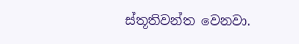ස්තූතිවන්ත වෙනවා.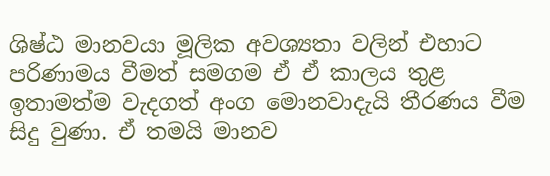ශිෂ්ඨ මානවයා මූලික අවශ්‍යතා වලින් එහාට පරිණාමය වීමත් සමගම ඒ ඒ කාලය තුළ ඉතාමත්ම වැදගත් අංග මොනවාදැයි තීරණය වීම සිදු වුණා. ඒ තමයි මානව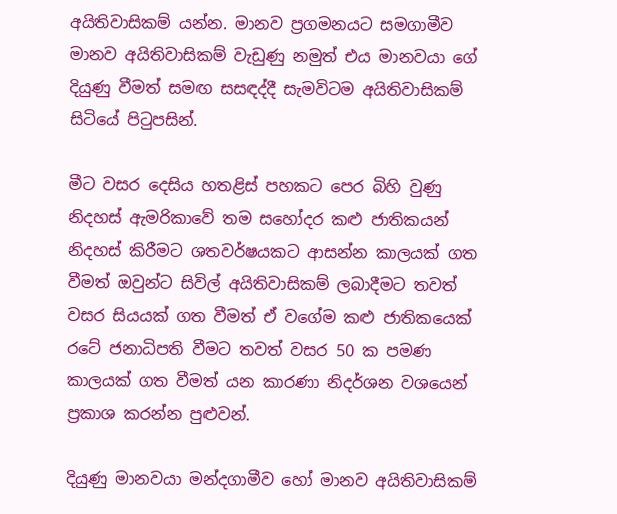අයිතිවාසිකම් යන්න. මානව ප්‍රගමනයට සමගාමීව මානව අයිතිවාසිකම් වැඩුණු නමුත් එය මානවයා ගේ දියුණු වීමත් සමඟ සසඳද්දී සැමවිටම අයිතිවාසිකම් සිටියේ පිටුපසින්.

මීට වසර දෙසිය හතළිස් පහකට පෙර බිහි වුණු නිදහස් ඇමරිකාවේ තම සහෝදර කළු ජාතිකයන් නිදහස් කිරීමට ශතවර්ෂයකට ආසන්න කාලයක් ගත වීමත් ඔවුන්ට සිවිල් අයිතිවාසිකම් ලබාදීමට තවත් වසර සියයක් ගත වීමත් ඒ වගේම කළු ජාතිකයෙක්  රටේ ජනාධිපති වීමට තවත් වසර 50 ක පමණ කාලයක් ගත වීමත් යන කාරණා නිදර්ශන වශයෙන් ප්‍රකාශ කරන්න පුළුවන්.

දියුණු මානවයා මන්දගාමීව හෝ මානව අයිතිවාසිකම්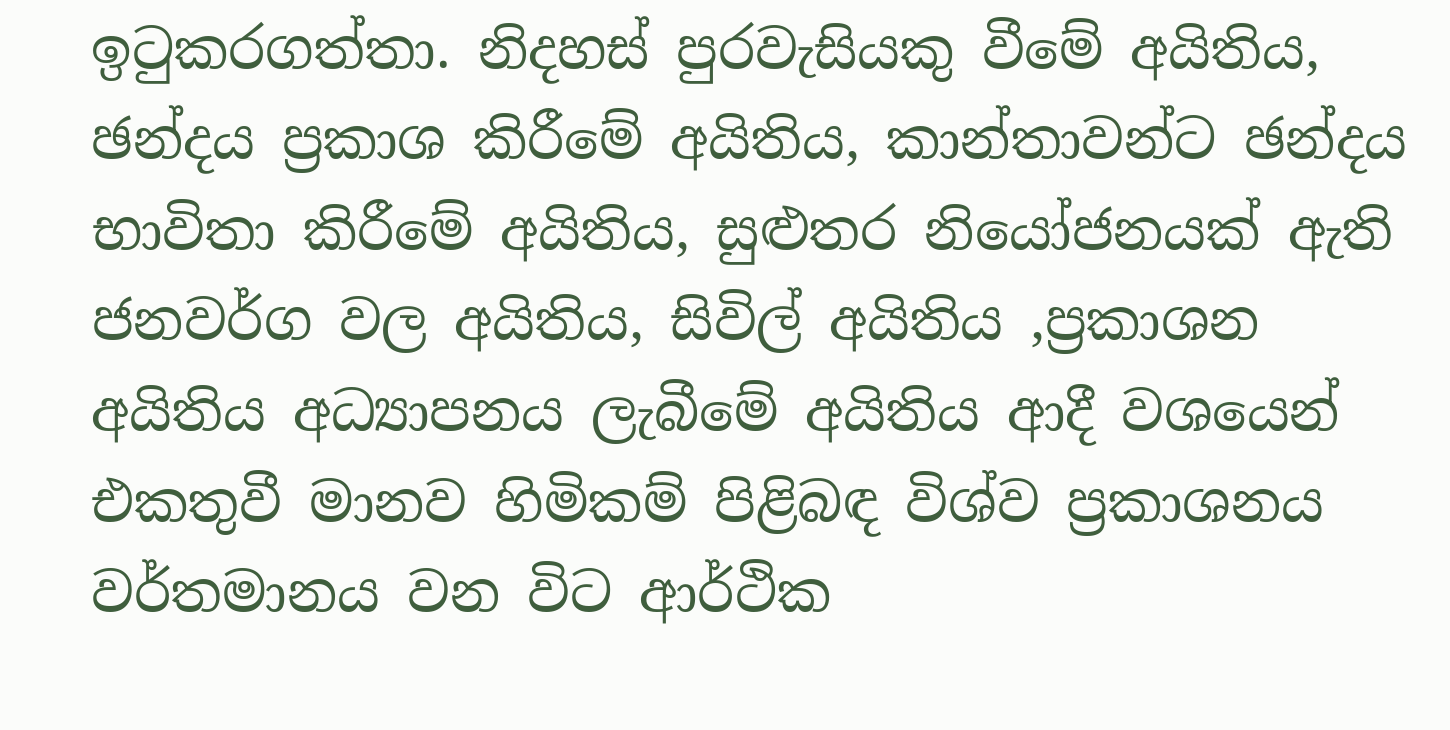ඉටුකරගත්තා. නිදහස් පුරවැසියකු වීමේ අයිතිය, ඡන්දය ප්‍රකාශ කිරීමේ අයිතිය, කාන්තාවන්ට ඡන්දය භාවිතා කිරීමේ අයිතිය, සුළුතර නියෝජනයක් ඇති ජනවර්ග වල අයිතිය, සිවිල් අයිතිය ,ප්‍රකාශන අයිතිය අධ්‍යාපනය ලැබීමේ අයිතිය ආදී වශයෙන් එකතුවී මානව හිමිකම් පිළිබඳ විශ්ව ප්‍රකාශනය වර්තමානය වන විට ආර්ථික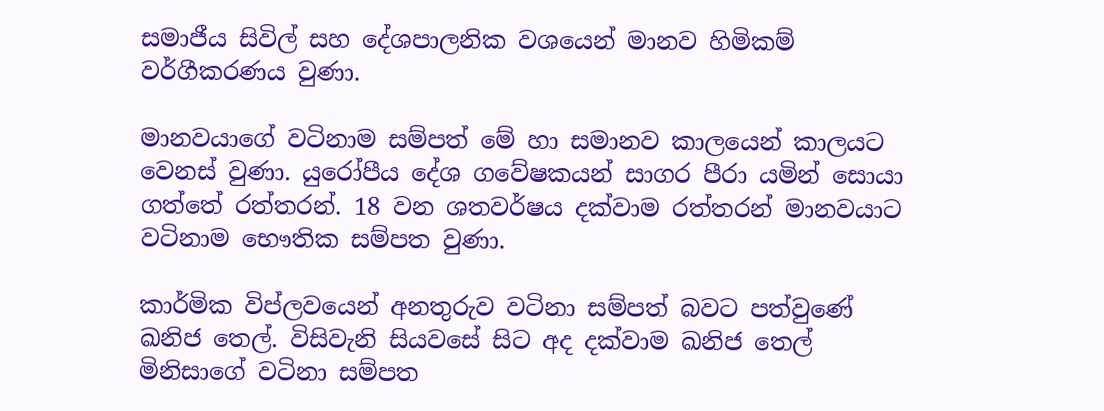සමාජීය සිවිල් සහ දේශපාලනික වශයෙන් මානව හිමිකම් වර්ගීකරණය වුණා.

මානවයාගේ වටිනාම සම්පත් මේ හා සමානව කාලයෙන් කාලයට වෙනස් වුණා. යුරෝපීය දේශ ගවේෂකයන් සාගර පීරා යමින් සොයා ගත්තේ රත්තරන්. 18 වන ශතවර්ෂය දක්වාම රත්තරන් මානවයාට වටිනාම භෞතික සම්පත වුණා.

කාර්මික විප්ලවයෙන් අනතුරුව වටිනා සම්පත් බවට පත්වුණේ ඛනිජ තෙල්. විසිවැනි සියවසේ සිට අද දක්වාම ඛනිජ තෙල් මිනිසාගේ වටිනා සම්පත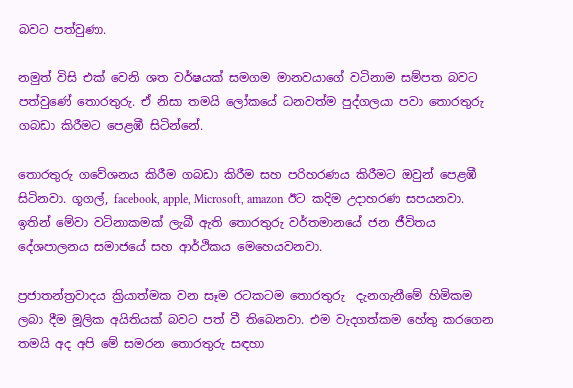බවට පත්වුණා.

නමුත් විසි එක් වෙනි ශත වර්ෂයක් සමගම මානවයාගේ වටිනාම සම්පත බවට පත්වුණේ තොරතුරු. ඒ නිසා තමයි ලෝකයේ ධනවත්ම පුද්ගලයා පවා තොරතුරු ගබඩා කිරීමට පෙළඹී සිටින්නේ.

තොරතුරු ගවේශනය කිරීම ගබඩා කිරීම සහ පරිහරණය කිරීමට ඔවුන් පෙළඹී සිටිනවා. ගූගල්, facebook, apple, Microsoft, amazon ඊට කදිම උදාහරණ සපයනවා. ඉතින් මේවා වටිනාකමක් ලැබී ඇති තොරතුරු වර්තමානයේ ජන ජීවිතය දේශපාලනය සමාජයේ සහ ආර්ථිකය මෙහෙයවනවා.

ප්‍රජාතන්ත්‍රවාදය ක්‍රියාත්මක වන සෑම රටකටම තොරතුරු  දැනගැනීමේ හිමිකම ලබා දීම මූලික අයිතියක් බවට පත් වී තිබෙනවා. එම වැදගත්කම හේතු කරගෙන තමයි අද අපි මේ සමරන තොරතුරු සඳහා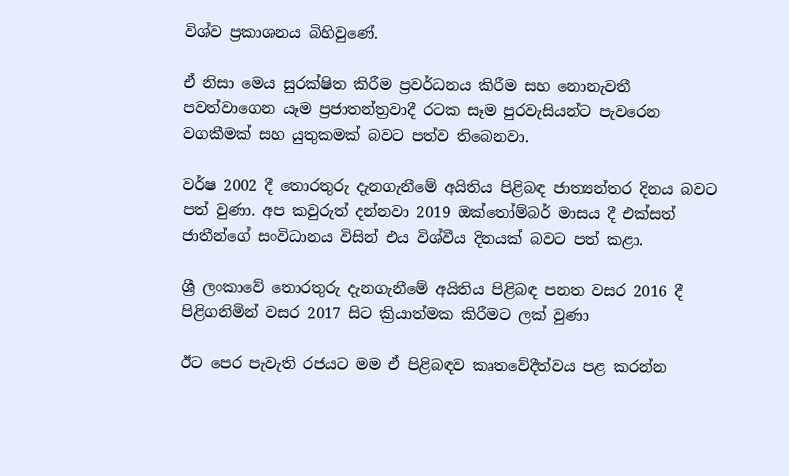විශ්ව ප්‍රකාශනය බිහිවුණේ.

ඒ නිසා මෙය සුරක්ෂිත කිරීම ප්‍රවර්ධනය කිරීම සහ නොනැවතී පවත්වාගෙන යෑම ප්‍රජාතන්ත්‍රවාදී රටක සෑම පුරවැසියන්ට පැවරෙන වගකීමක් සහ යුතුකමක් බවට පත්ව තිබෙනවා.

වර්ෂ 2002 දී තොරතුරු දැනගැනීමේ අයිතිය පිළිබඳ ජාත්‍යන්තර දිනය බවට පත් වුණා. අප කවුරුත් දන්නවා 2019 ඔක්තෝම්බර් මාසය දී එක්සත් ජාතීන්ගේ සංවිධානය විසින් එය විශ්වීය දිනයක් බවට පත් කළා.

ශ්‍රී ලංකාවේ තොරතුරු දැනගැනීමේ අයිතිය පිළිබඳ පනත වසර 2016 දී පිළිගනිමින් වසර 2017 සිට ක්‍රියාත්මක කිරීමට ලක් වුණා

ඊට පෙර පැවැති රජයට මම ඒ පිළිබඳව කෘතවේදීත්වය පළ කරන්න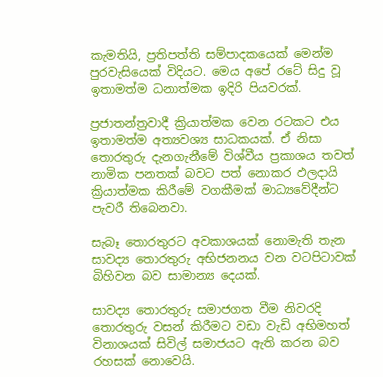කැමතියි, ප්‍රතිපත්ති සම්පාදකයෙක් මෙන්ම පුරවැසියෙක් විදියට. මෙය අපේ රටේ සිදු වූ ඉතාමත්ම ධනාත්මක ඉදිරි පියවරක්.

ප්‍රජාතන්ත්‍රවාදී ක්‍රියාත්මක වෙන රටකට එය ඉතාමත්ම අත්‍යවශ්‍ය සාධකයක්. ඒ නිසා තොරතුරු දැනගැනීමේ විශ්වීය ප්‍රකාශය තවත් නාමික පනතක් බවට පත් නොකර ඵලදායි ක්‍රියාත්මක කිරීමේ වගකීමක් මාධ්‍යවේදීන්ට පැවරී තිබෙනවා.

සැබෑ තොරතුරට අවකාශයක් නොමැති තැන සාවද්‍ය තොරතුරු අභිජනනය වන වටපිටාවක් බිහිවන බව සාමාන්‍ය දෙයක්.

සාවද්‍ය තොරතුරු සමාජගත වීම නිවරදි තොරතුරු වසන් කිරීමට වඩා වැඩි අභිමහත් විනාශයක් සිවිල් සමාජයට ඇති කරන බව රහසක් නොවෙයි.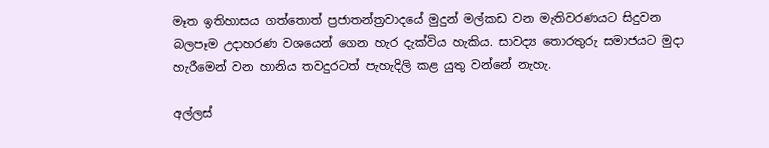මෑත ඉතිහාසය ගත්තොත් ප්‍රජාතන්ත්‍රවාදයේ මුදුන් මල්කඩ වන මැතිවරණයට සිදුවන බලපෑම උදාහරණ වශයෙන් ගෙන හැර දැක්විය හැකිය. සාවද්‍ය තොරතුරු සමාජයට මුදා හැරීමෙන් වන හානිය තවදුරටත් පැහැදිලි කළ යුතු වන්නේ නැහැ.

අල්ලස්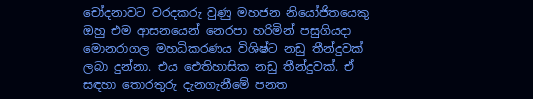චෝදනාවට වරදකරු වුණු මහජන නියෝජිතයෙකු ඔහු එම ආසනයෙන් නෙරපා හරිමින් පසුගියදා මොනරාගල මහධිකරණය විශිෂ්ට නඩු තීන්දුවක් ලබා දුන්නා. එය ඓතිහාසික නඩු තීන්දුවක්. ඒ සඳහා තොරතුරු දැනගැනීමේ පනත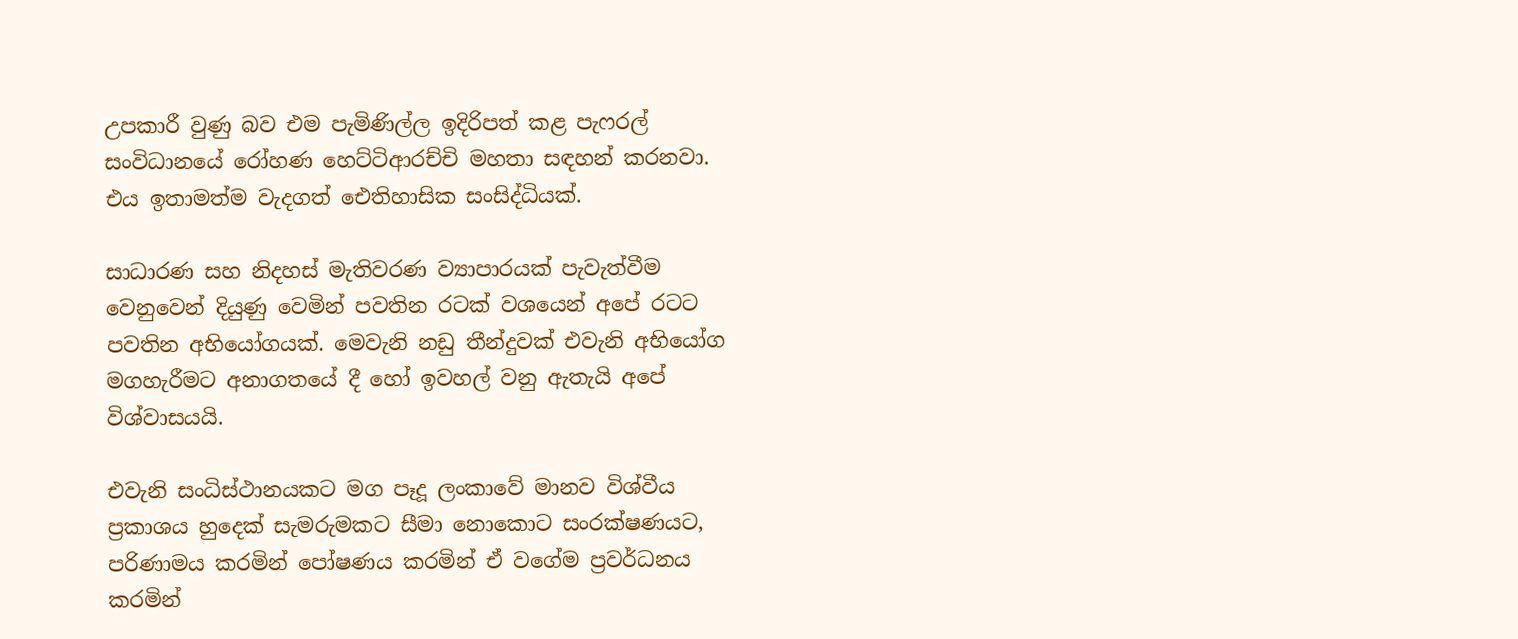උපකාරී වුණු බව එම පැමිණිල්ල ඉදිරිපත් කළ පැෆරල් සංවිධානයේ රෝහණ හෙට්ටිආරච්චි මහතා සඳහන් කරනවා. එය ඉතාමත්ම වැදගත් ඓතිහාසික සංසිද්ධියක්.

සාධාරණ සහ නිදහස් මැතිවරණ ව්‍යාපාරයක් පැවැත්වීම වෙනුවෙන් දියුණු වෙමින් පවතින රටක් වශයෙන් අපේ රටට පවතින අභියෝගයක්. මෙවැනි නඩු තීන්දුවක් එවැනි අභියෝග මගහැරීමට අනාගතයේ දී හෝ ඉවහල් වනු ඇතැයි අපේ විශ්වාසයයි.

එවැනි සංධිස්ථානයකට මග පෑදූ ලංකාවේ මානව විශ්වීය ප්‍රකාශය හුදෙක් සැමරුමකට සීමා නොකොට සංරක්ෂණයට, පරිණාමය කරමින් පෝෂණය කරමින් ඒ වගේම ප්‍රවර්ධනය කරමින්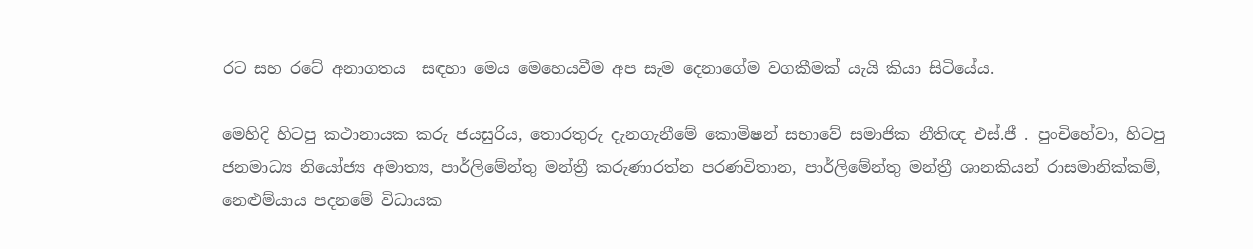රට සහ රටේ අනාගතය  සඳහා මෙය මෙහෙයවීම අප සැම දෙනාගේම වගකීමක් යැයි කියා සිටියේය.

මෙහිදි හිටපු කථානායක කරු ජයසුරිය, තොරතුරු දැනගැනීමේ කොමිෂන් සභාවේ සමාජික නීතිඥ එස්.ජී . පුංචිහේවා, හිටපු ජනමාධ්‍ය නියෝජ්‍ය අමාත්‍ය, පාර්ලිමේන්තු මන්ත්‍රී කරුණාරත්න පරණවිතාන, පාර්ලිමේන්තු මන්ත්‍රී ශානකියන් රාසමානික්කම්, නෙළුම්යාය පදනමේ විධායක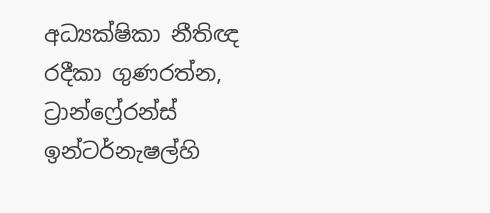අධ්‍යක්ෂිකා නීතිඥ රදීකා ගුණරත්න, ට්‍රාන්ෆ්‍රේරන්ස් ඉන්ටර්නැෂල්හි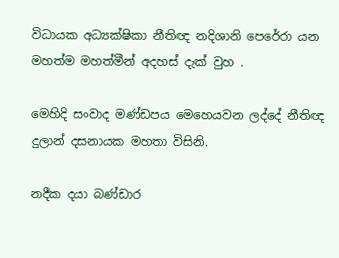විධායක අධ්‍යක්ෂිකා නීතිඥ නදිශානි පෙරේරා යන මහත්ම මහත්මීන් අදහස් දැක් වුහ .

මෙහිදි සංවාද මණ්ඩපය මෙහෙයවන ලද්දේ නීතිඥ දුලාන් දසනායක මහතා විසිනි.

නදීක දයා බණ්ඩාර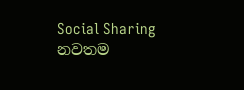Social Sharing
නවතම